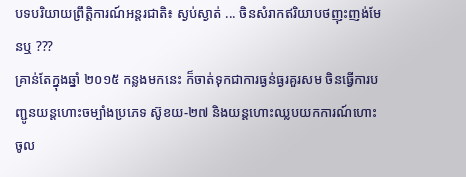បទបរិយាយព្រឹត្តិការណ៍អន្តរជាតិ៖ ស្ងប់ស្ងាត់ ... ចិនសំរាកឥរិយាបថញុះញង់មែនឬ ???
គ្រាន់តែក្នុងឆ្នាំ ២០១៥ កន្លងមកនេះ ក៏ចាត់ទុកជាការធ្ងន់ធ្ងរគួរសម ចិនធ្វើការបញ្ជូនយន្តហោះចម្បាំងប្រភេទ ស៊ូខយ-២៧ និងយន្តហោះឈ្លបយកការណ៍ហោះចូល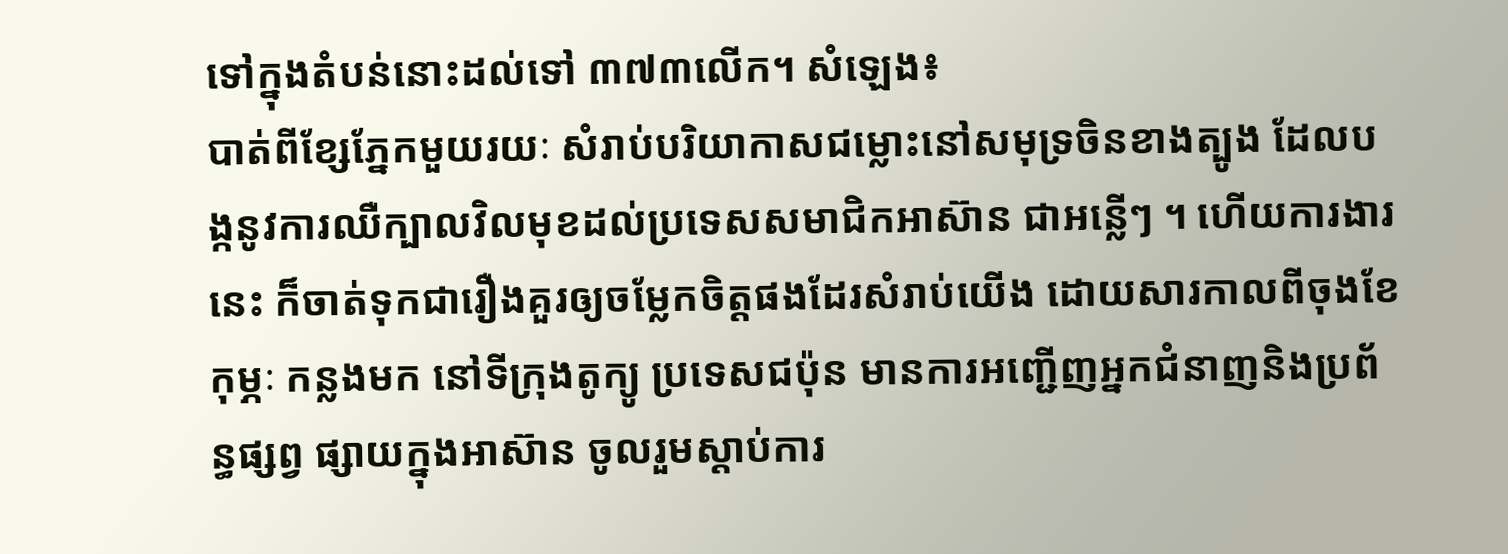ទៅក្នុងតំបន់នោះដល់ទៅ ៣៧៣លើក។ សំឡេង៖
បាត់ពីខ្សែភ្នែកមួយរយៈ សំរាប់បរិយាកាសជម្លោះនៅសមុទ្រចិនខាងត្បូង ដែលបង្កនូវការឈឺក្បាលវិលមុខដល់ប្រទេសសមាជិកអាស៊ាន ជាអន្លើៗ ។ ហើយការងារនេះ ក៏ចាត់ទុកជារឿងគួរឲ្យចម្លែកចិត្តផងដែរសំរាប់យើង ដោយសារកាលពីចុងខែកុម្ភៈ កន្លងមក នៅទីក្រុងតូក្យូ ប្រទេសជប៉ុន មានការអញ្ជើញអ្នកជំនាញនិងប្រព័ន្ធផ្សព្វ ផ្សាយក្នុងអាស៊ាន ចូលរួមស្តាប់ការ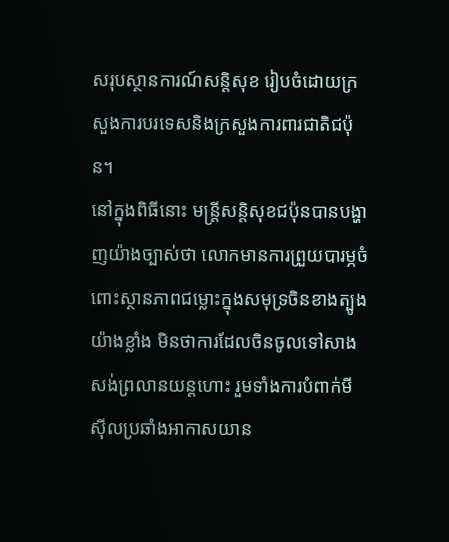សរុបស្ថានការណ៍សន្តិសុខ រៀបចំដោយក្រសួងការបរទេសនិងក្រសួងការពារជាតិជប៉ុន។
នៅក្នុងពិធីនោះ មន្រ្តីសន្តិសុខជប៉ុនបានបង្ហាញយ៉ាងច្បាស់ថា លោកមានការព្រួយបារម្ភចំពោះស្ថានភាពជម្លោះក្នុងសមុទ្រចិនខាងត្បូងយ៉ាងខ្លាំង មិនថាការដែលចិនចូលទៅសាងសង់ព្រលានយន្តហោះ រួមទាំងការបំពាក់មីស៊ីលប្រឆាំងអាកាសយាន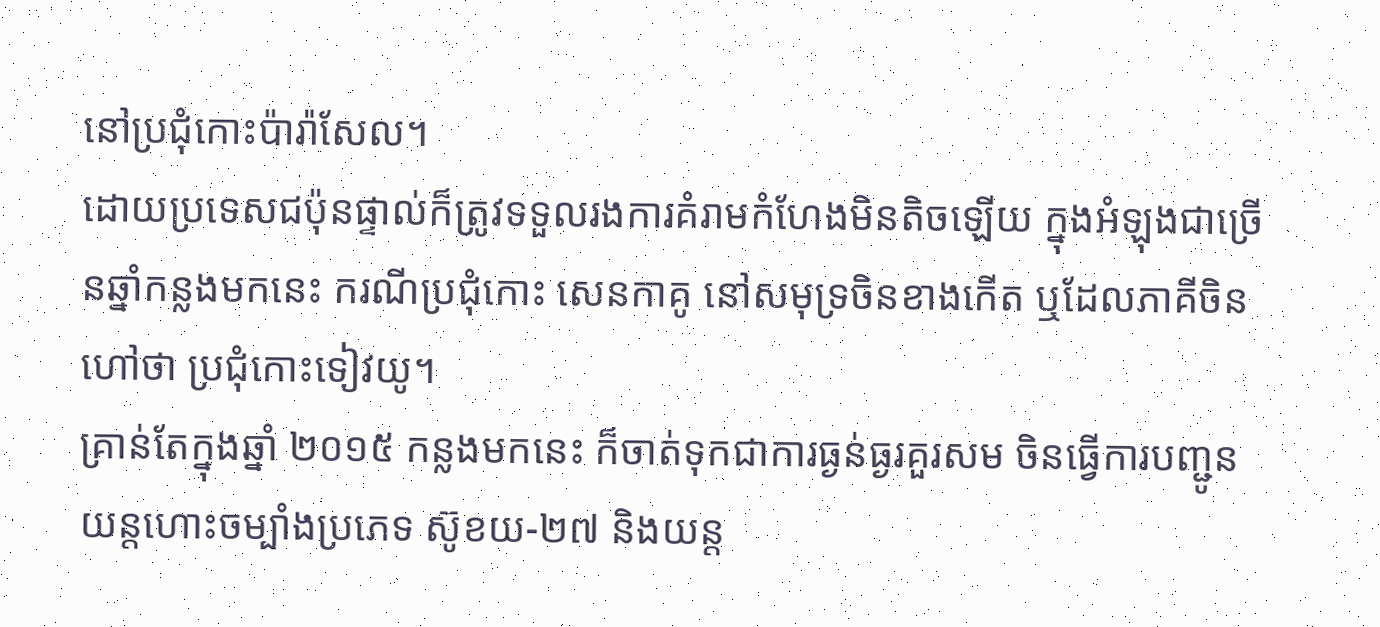នៅប្រជុំកោះប៉ារ៉ាសែល។
ដោយប្រទេសជប៉ុនផ្ទាល់ក៏ត្រូវទទួលរងការគំរាមកំហែងមិនតិចឡើយ ក្នុងអំឡុងជាច្រើនឆ្នាំកន្លងមកនេះ ករណីប្រជុំកោះ សេនកាគូ នៅសមុទ្រចិនខាងកើត ឬដែលភាគីចិនហៅថា ប្រជុំកោះទៀវយូ។
គ្រាន់តែក្នុងឆ្នាំ ២០១៥ កន្លងមកនេះ ក៏ចាត់ទុកជាការធ្ងន់ធ្ងរគួរសម ចិនធ្វើការបញ្ជូនយន្តហោះចម្បាំងប្រភេទ ស៊ូខយ-២៧ និងយន្ត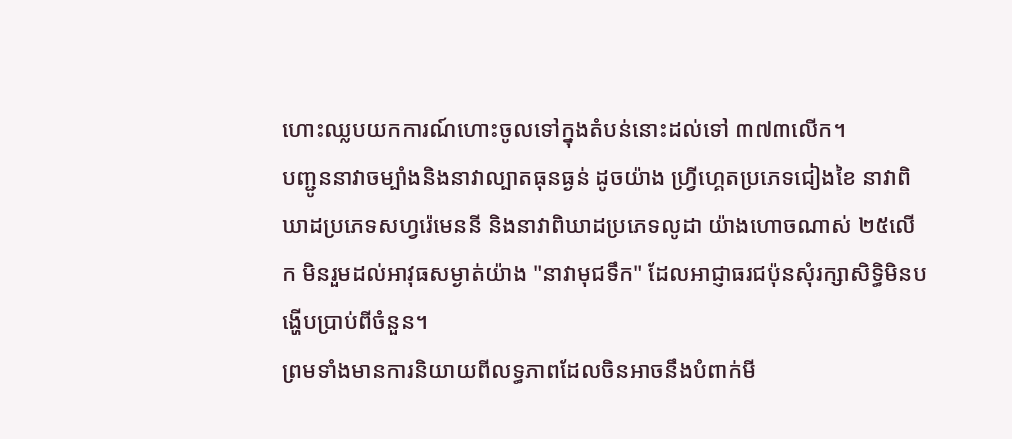ហោះឈ្លបយកការណ៍ហោះចូលទៅក្នុងតំបន់នោះដល់ទៅ ៣៧៣លើក។
បញ្ជូននាវាចម្បាំងនិងនាវាល្បាតធុនធ្ងន់ ដូចយ៉ាង ហ្វ្រីហ្គេតប្រភេទជៀងខៃ នាវាពិឃាដប្រភេទសហ្វរ៉េមេននី និងនាវាពិឃាដប្រភេទលូដា យ៉ាងហោចណាស់ ២៥លើក មិនរួមដល់អាវុធសម្ងាត់យ៉ាង "នាវាមុជទឹក" ដែលអាជ្ញាធរជប៉ុនសុំរក្សាសិទ្ធិមិនបង្ហើបប្រាប់ពីចំនួន។
ព្រមទាំងមានការនិយាយពីលទ្ធភាពដែលចិនអាចនឹងបំពាក់មី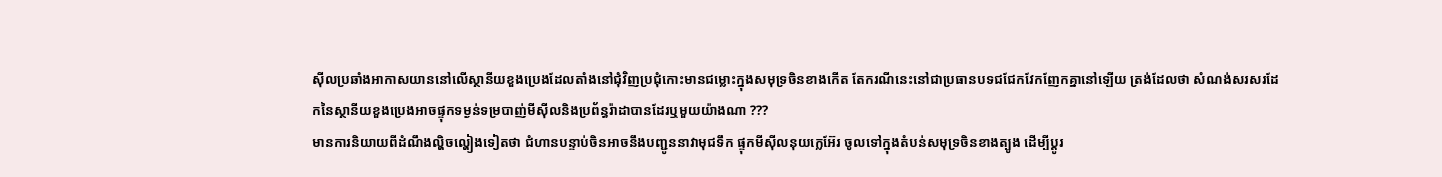ស៊ីលប្រឆាំងអាកាសយាននៅលើស្ថានីយខួងប្រេងដែលតាំងនៅជុំវិញប្រជុំកោះមានជម្លោះក្នុងសមុទ្រចិនខាងកើត តែករណីនេះនៅជាប្រធានបទជជែកវែកញែកគ្នានៅឡើយ ត្រង់ដែលថា សំណង់សរសរដែកនៃស្ថានីយខួងប្រេងអាចផ្ទុកទម្ងន់ទម្របាញ់មីស៊ីលនិងប្រព័ន្ធរ៉ាដាបានដែរឬមួយយ៉ាងណា ???
មានការនិយាយពីដំណឹងល្ហិចល្ហៀងទៀតថា ជំហានបន្ទាប់ចិនអាចនឹងបញ្ជូននាវាមុជទឹក ផ្ទុកមីស៊ីលនុយក្លេអ៊ែរ ចូលទៅក្នុងតំបន់សមុទ្រចិនខាងត្បូង ដើម្បីប្តូរ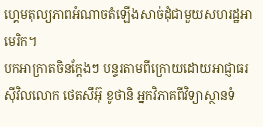ហ្គេមតុល្យភាពអំណាចតំឡើងសាច់ដុំជាមួយសហរដ្ឋអាមេរិក។
បកអាក្រាតចិនក្តែងៗ បន្ទរតាមពីក្រោយដោយអាជ្ញាធរស៊ីវិលលោក ថេតសឹអ៊ុ ខូថានិ អ្នកវិភាគពីវិទ្យាស្ថានទំ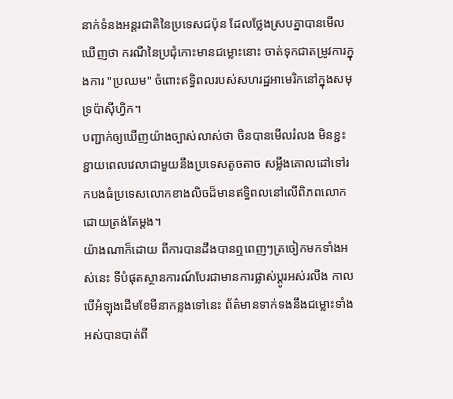នាក់ទំនងអន្តរជាតិនៃប្រទេសជប៉ុន ដែលថ្លែងស្របគ្នាបានមើលឃើញថា ករណីនៃប្រជុំកោះមានជម្លោះនោះ ចាត់ទុកជាតម្រូវការក្នុងការ "ប្រឈម" ចំពោះឥទ្ធិពលរបស់សហរដ្ឋអាមេរិកនៅក្នុងសមុទ្រប៉ាស៊ីហ្វិក។
បញ្ជាក់ឲ្យឃើញយ៉ាងច្បាស់លាស់ថា ចិនបានមើលរំលង មិនខ្ជះខ្ជាយពេលវេលាជាមួយនឹងប្រទេសតូចតាច សម្លឹងគោលដៅទៅរកបងធំប្រទេសលោកខាងលិចដ៏មានឥទ្ធិពលនៅលើពិភពលោកដោយត្រង់តែម្តង។
យ៉ាងណាក៏ដោយ ពីការបានដឹងបានឮពេញៗត្រចៀកមកទាំងអស់នេះ ទីបំផុតស្ថានការណ៍បែរជាមានការផ្លាស់ប្តូរអស់រលីង កាលបើអំឡុងដើមខែមីនាកន្លងទៅនេះ ព័ត៌មានទាក់ទងនឹងជម្លោះទាំងអស់បានបាត់ពី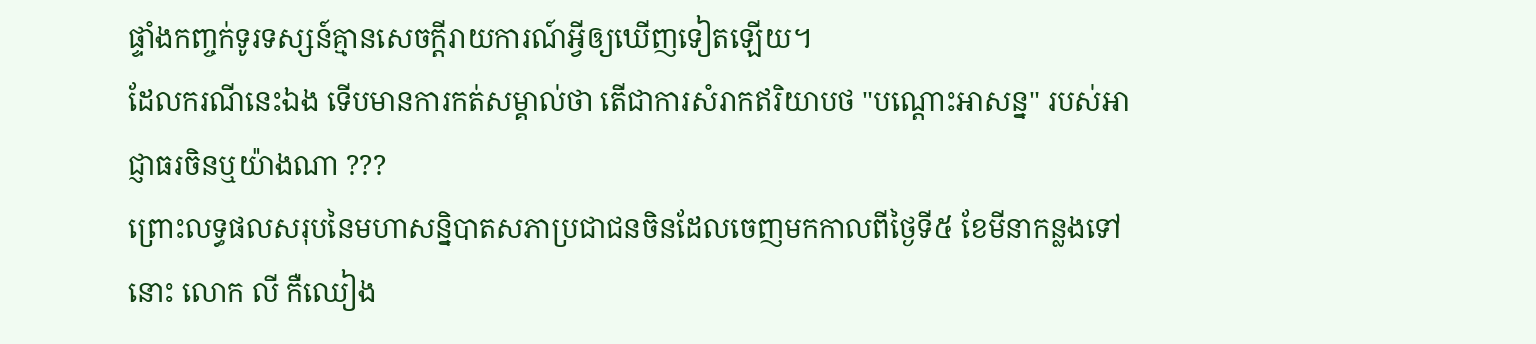ផ្ទាំងកញ្ចក់ទូរទស្សន៍គ្មានសេចក្តីរាយការណ៍អ្វីឲ្យឃើញទៀតឡើយ។
ដែលករណីនេះឯង ទើបមានការកត់សម្គាល់ថា តើជាការសំរាកឥរិយាបថ "បណ្តោះអាសន្ន" របស់អាជ្ញាធរចិនឬយ៉ាងណា ???
ព្រោះលទ្ធផលសរុបនៃមហាសន្និបាតសភាប្រជាជនចិនដែលចេញមកកាលពីថ្ងៃទី៥ ខែមីនាកន្លងទៅនោះ លោក លី កឺឈៀង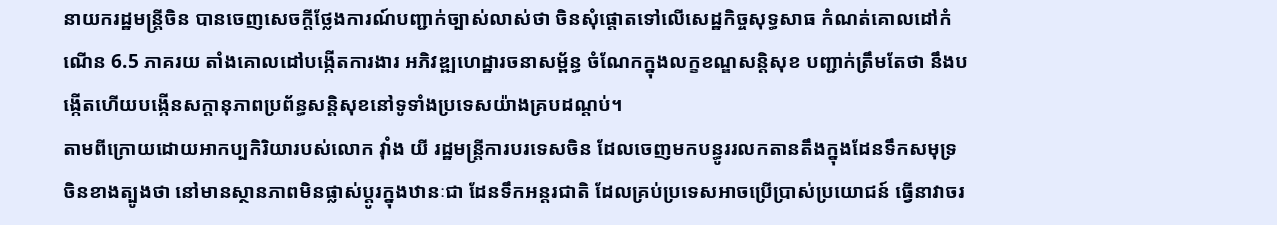នាយករដ្ឋមន្ត្រីចិន បានចេញសេចក្តីថ្លែងការណ៍បញ្ជាក់ច្បាស់លាស់ថា ចិនសុំផ្តោតទៅលើសេដ្ឋកិច្ចសុទ្ធសាធ កំណត់គោលដៅកំណើន 6.5 ភាគរយ តាំងគោលដៅបង្កើតការងារ អភិវឌ្ឍហេដ្ឋារចនាសម្ព័ន្ធ ចំណែកក្នុងលក្ខខណ្ឌសន្ដិសុខ បញ្ជាក់ត្រឹមតែថា នឹងបង្កើតហើយបង្កើនសក្តានុភាពប្រព័ន្ធសន្តិសុខនៅទូទាំងប្រទេសយ៉ាងគ្របដណ្តប់។
តាមពីក្រោយដោយអាកប្បកិរិយារបស់លោក វ៉ាំង យី រដ្ឋមន្រ្តីការបរទេសចិន ដែលចេញមកបន្ធូររលកតានតឹងក្នុងដែនទឹកសមុទ្រចិនខាងត្បូងថា នៅមានស្ថានភាពមិនផ្លាស់ប្តូរក្នុងឋានៈជា ដែនទឹកអន្តរជាតិ ដែលគ្រប់ប្រទេសអាចប្រើប្រាស់ប្រយោជន៍ ធ្វើនាវាចរ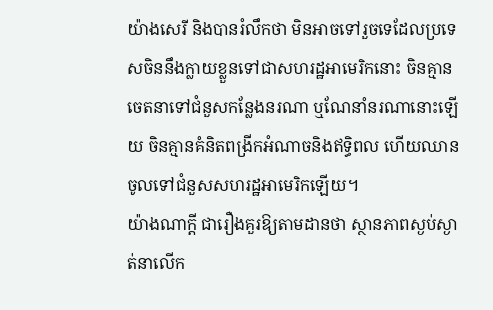យ៉ាងសេរី និងបានរំលឹកថា មិនអាចទៅរួចទេដែលប្រទេសចិននឹងក្លាយខ្លួនទៅជាសហរដ្ឋអាមេរិកនោះ ចិនគ្មានចេតនាទៅជំនួសកន្លែងនរណា ឬណែនាំនរណានោះឡើយ ចិនគ្មានគំនិតពង្រីកអំណាចនិងឥទ្ធិពល ហើយឈានចូលទៅជំនួសសហរដ្ឋអាមេរិកឡើយ។
យ៉ាងណាក្តី ជារឿងគួរឱ្យតាមដានថា ស្ថានភាពស្ងប់ស្ងាត់នាលើក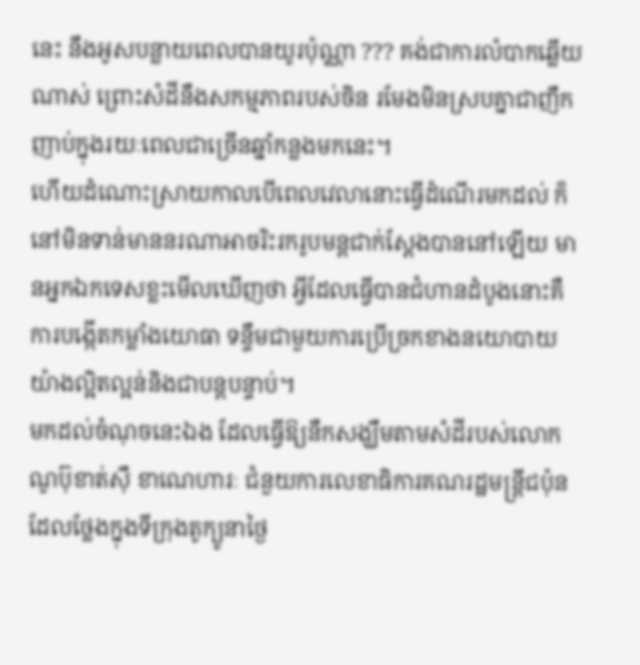នេះ នឹងអូសបន្លាយពេលបានយូរប៉ុណ្ណា ??? គង់ជាការលំបាកឆ្លើយណាស់ ព្រោះសំដីនឹងសកម្មភាពរបស់ចិន រមែងមិនស្របគ្នាជាញឹកញាប់ក្នុងរយៈពេលជាច្រើនឆ្នាំកន្លងមកនេះ។
ហើយដំណោះស្រាយកាលបើពេលវេលានោះធ្វើដំណើរមកដល់ ក៏នៅមិនទាន់មាននរណាអាចរិះរករូបមន្តជាក់ស្តែងបាននៅឡើយ មានអ្នកឯកទេសខ្លះមើលឃើញថា អ្វីដែលធ្វើបានជំហានដំបូងនោះគឺ ការបង្កើតកម្លាំងយោធា ទន្ទឹមជាមួយការប្រើច្រកខាងនយោបាយយ៉ាងល្អិតល្អន់និងជាបន្តបន្ទាប់។
មកដល់ចំណុចនេះឯង ដែលធ្វើឱ្យនឹកសង្ឃឹមតាមសំដីរបស់លោក ណូប៊ុខាត់ស៊ឹ ខាណេហារៈ ជំនួយការលេខាធិការគណរដ្ឋមន្ត្រីជប៉ុន ដែលថ្លែងក្នុងទីក្រុងតូក្យូនាថ្ងៃ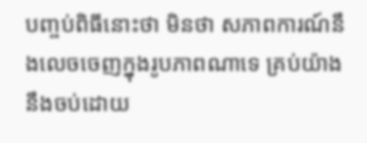បញ្ចប់ពិធីនោះថា មិនថា សភាពការណ៍នឹងលេចចេញក្នុងរូបភាពណាទេ គ្រប់យ៉ាងនឹងចប់ដោយ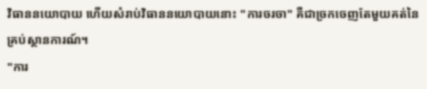វិធាននយោបាយ ហើយសំរាប់វិធាននយោបាយនោះ "ការចរចា" គឺជាច្រកចេញតែមួយគត់នៃគ្រប់ស្ថានការណ៍។
"ការ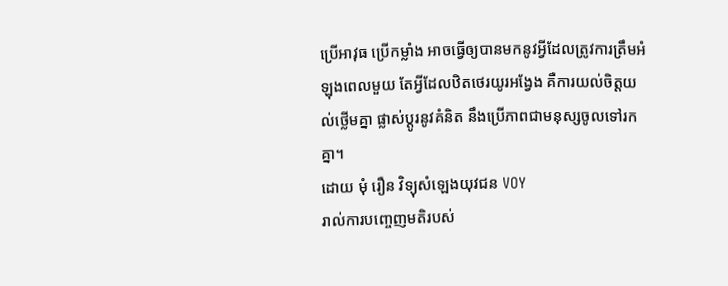ប្រើអាវុធ ប្រើកម្លាំង អាចធ្វើឲ្យបានមកនូវអ្វីដែលត្រូវការត្រឹមអំឡុងពេលមួយ តែអ្វីដែលឋិតថេរយូរអង្វែង គឺការយល់ចិត្តយល់ថ្លើមគ្នា ផ្លាស់ប្តូរនូវគំនិត នឹងប្រើភាពជាមនុស្សចូលទៅរកគ្នា។
ដោយ មុំ រឿន វិទ្យុសំឡេងយុវជន VOY
រាល់ការបញ្ចេញមតិរបស់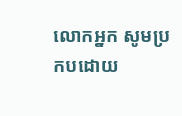លោកអ្នក សូមប្រកបដោយ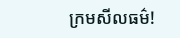ក្រមសីលធម៌!